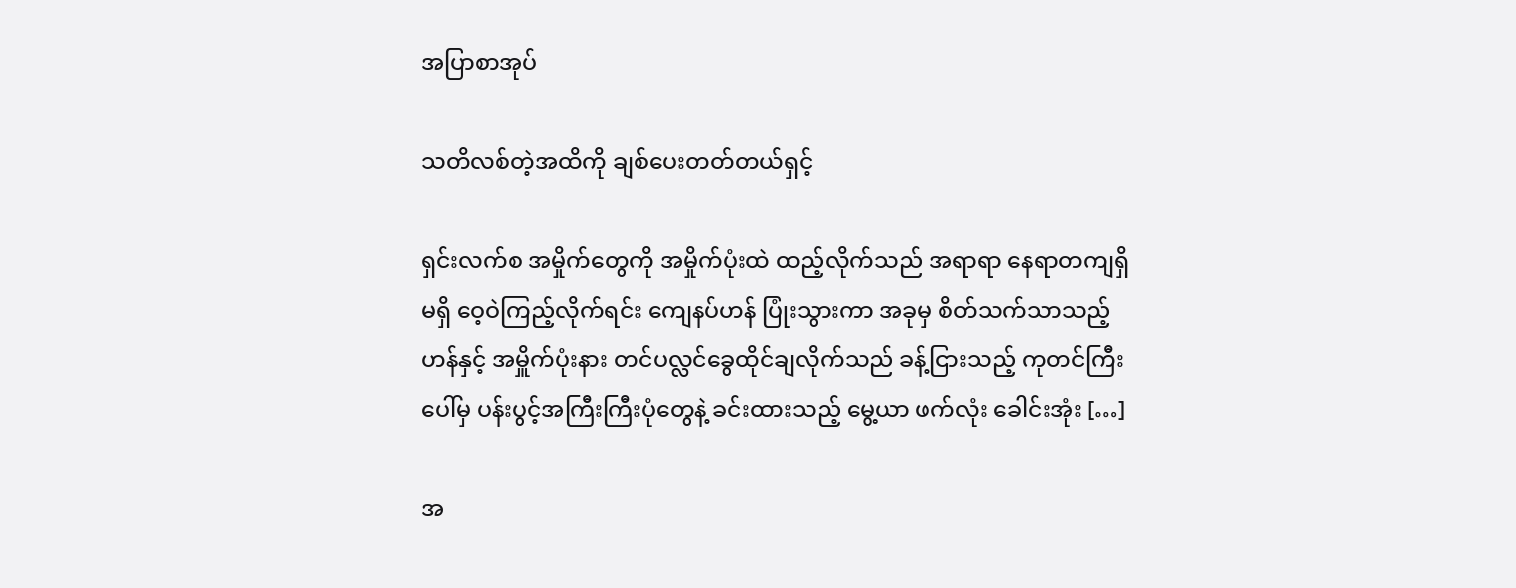အပြာစာအုပ်

သတိလစ်တဲ့အထိကို ချစ်ပေးတတ်တယ်ရှင့်

ရှင်းလက်စ အမှိုက်တွေကို အမှိုက်ပုံးထဲ ထည့်လိုက်သည် အရာရာ နေရာတကျရှိမရှိ ဝေ့ဝဲကြည့်လိုက်ရင်း ကျေနပ်ဟန် ပြုံးသွားကာ အခုမှ စိတ်သက်သာသည့်ဟန်နှင့် အမှိူက်ပုံးနား တင်ပလ္လင်ခွေထိုင်ချလိုက်သည် ခန့်ငြားသည့် ကုတင်ကြီးပေါ်မှ ပန်းပွင့်အကြီးကြီးပုံတွေနဲ့ ခင်းထားသည့် မွေ့ယာ ဖက်လုံး ခေါင်းအုံး […]

အ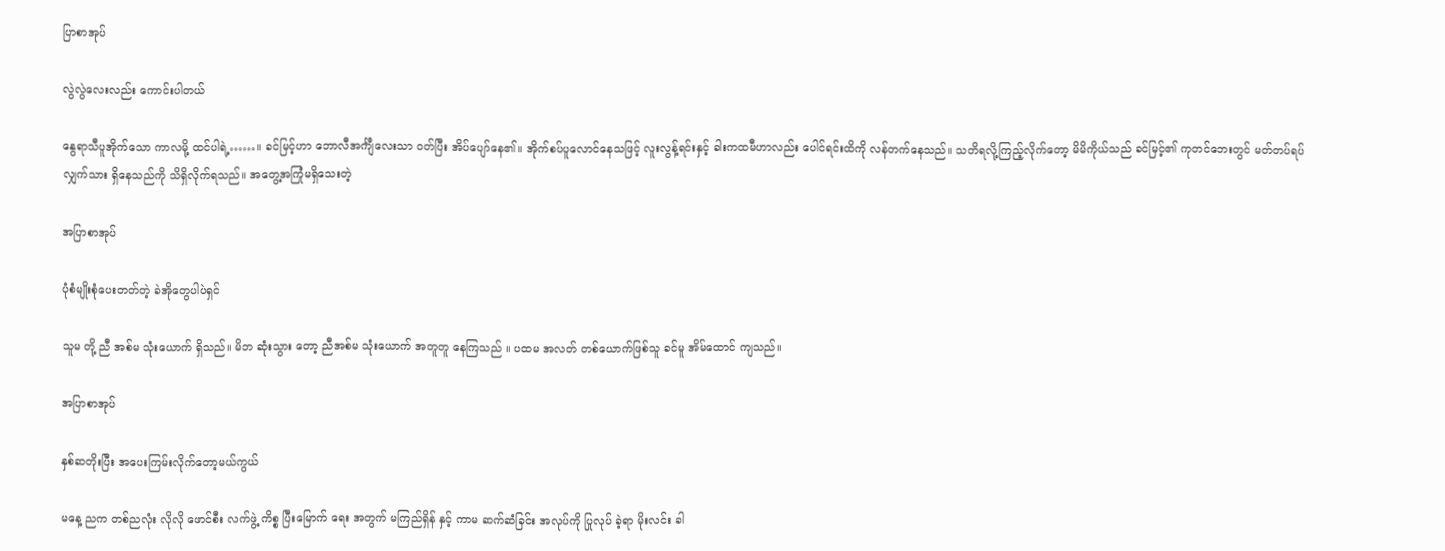ပြာစာအုပ်

လွဲလွဲလေးလည်း ကောင်းပါတယ်

နွေရာသီပူအိုက်သော ကာလမို့ ထင်ပါရဲ့……။ ခင်မြင့်ဟာ ဘောလီအင်္ကျီလေးသာ ဝတ်ပြီး အိပ်ပျော်နေ၏။ အိုက်စပ်ပူလောင်နေသဖြင့် လူးလွန့်ရင်းနှင့် ခါးကထမီဟာလည်း ပေါင်ရင်းထိကို လန်တက်နေသည်။ သတိရလို့ကြည့်လိုက်တော့ မိမိကိုယ်သည် ခင်မြင့်၏ ကုတင်ဘေးတွင် မတ်တပ်ရပ်လျှက်သား ရှိနေသည်ကို သိရှိလိုက်ရသည်။ အတွေ့အကြုံမရှိသေးတဲ့

အပြာစာအုပ်

ပုံစံမျိုးစုံပေးတတ်တဲ့ ခဲအိုတွေပါပဲရှင်

သူမ တို့ ညီ အစ်မ သုံးယောက် ရှိသည်။ မိဘ ဆုံးသွား တော့ ညီအစ်မ သုံးယောက် အတူတူ နေကြသည် ။ ပထမ အလတ် တစ်ယောက်ဖြစ်သူ ခင်မူ အိမ်ထောင် ကျသည်။

အပြာစာအုပ်

နှစ်ဆတိုးပြီး အပေးကြမ်းလိုက်တော့မယ်ကွယ်

မနေ့ ညက တစ်ညလုံး လိုလို ဖောင်စီး လက်ဖွဲ့ ကိစ္စ ပြီးမြောက် ရေး အတွက် မကြည်ရှိန် နှင့် ကာမ ဆက်ဆံခြင်း အလုပ်ကို ပြုလုပ် ခဲ့ရာ မိုးလင်း ခါ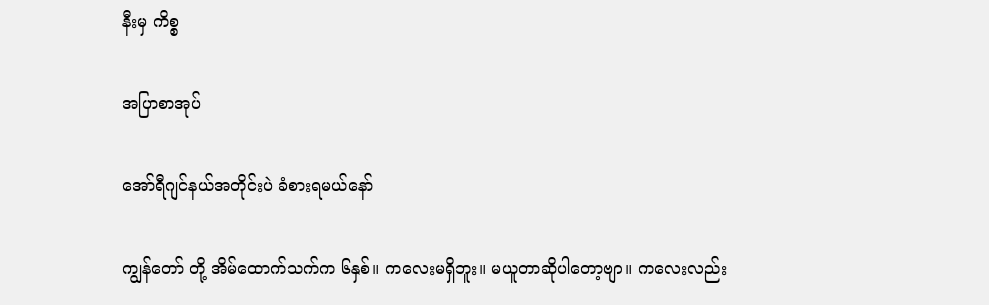နီးမှ ကိစ္စ

အပြာစာအုပ်

အော်ရီဂျင်နယ်အတိုင်းပဲ ခံစားရမယ်နော်

ကျွန်တော် တို့ အိမ်ထောက်သက်က ၆နှစ်။ ကလေးမရှိဘူး။ မယူတာဆိုပါတော့ဗျာ။ ကလေးလည်း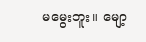မမွေးဘူး။ မျော့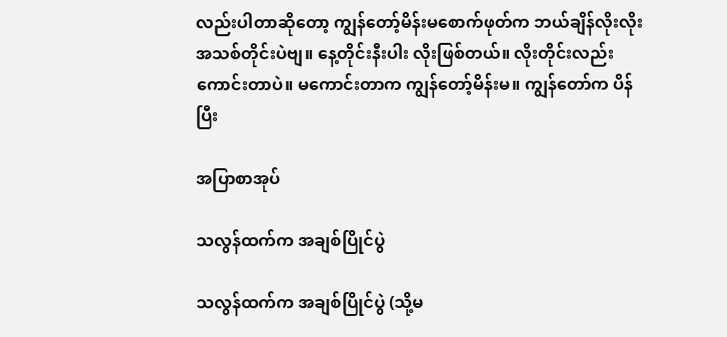လည်းပါတာဆိုတော့ ကျွန်တော့်မိန်းမစောက်ဖုတ်က ဘယ်ချိန်လိုးလိုး အသစ်တိုင်းပဲဗျ။ နေ့တိုင်းနီးပါး လိုးဖြစ်တယ်။ လိုးတိုင်းလည်း ကောင်းတာပဲ။ မကောင်းတာက ကျွန်တော့်မိန်းမ။ ကျွန်တော်က ပိန်ပြီး

အပြာစာအုပ်

သလွန်ထက်က အချစ်ပြိုင်ပွဲ

သလွန်ထက်က အချစ်ပြိုင်ပွဲ (သို့မ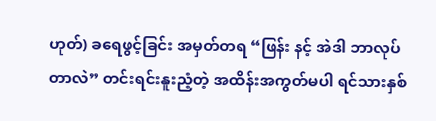ဟုတ်) ခရေဖွင့်ခြင်း အမှတ်တရ “ဖြန်း နင့် အဲဒါ ဘာလုပ်တာလဲ” တင်းရင်းနူးညံ့တဲ့ အထိန်းအကွတ်မပါ ရင်သားနှစ်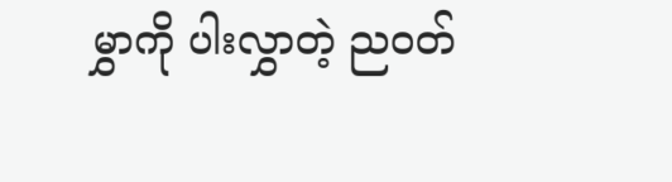မွှာကို ပါးလွှာတဲ့ ညဝတ်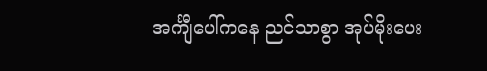အင်္ကျီပေါ်ကနေ ညင်သာစွာ အုပ်မိုးပေး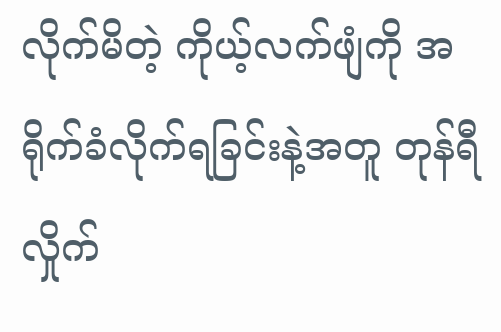လိုက်မိတဲ့ ကိုယ့်လက်ဖျံကို အရိုက်ခံလိုက်ရခြင်းနဲ့အတူ တုန်ရီလှိုက်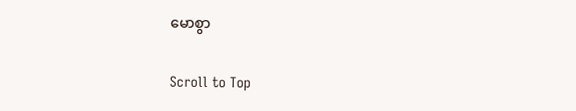မောစွာ

Scroll to Top